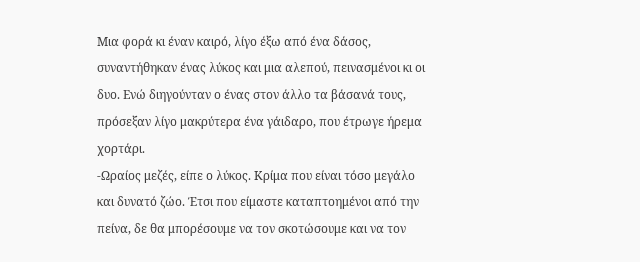Μια φορά κι έναν καιρό, λίγο έξω από ένα δάσος, συναντήθηκαν ένας λύκος και μια αλεπού, πεινασμένοι κι οι δυο. Ενώ διηγούνταν ο ένας στον άλλο τα βάσανά τους, πρόσεξαν λίγο μακρύτερα ένα γάιδαρο, που έτρωγε ήρεμα χορτάρι.
-Ωραίος μεζές, είπε ο λύκος. Κρίμα που είναι τόσο μεγάλο και δυνατό ζώο. Έτσι που είμαστε καταπτοημένοι από την πείνα, δε θα μπορέσουμε να τον σκοτώσουμε και να τον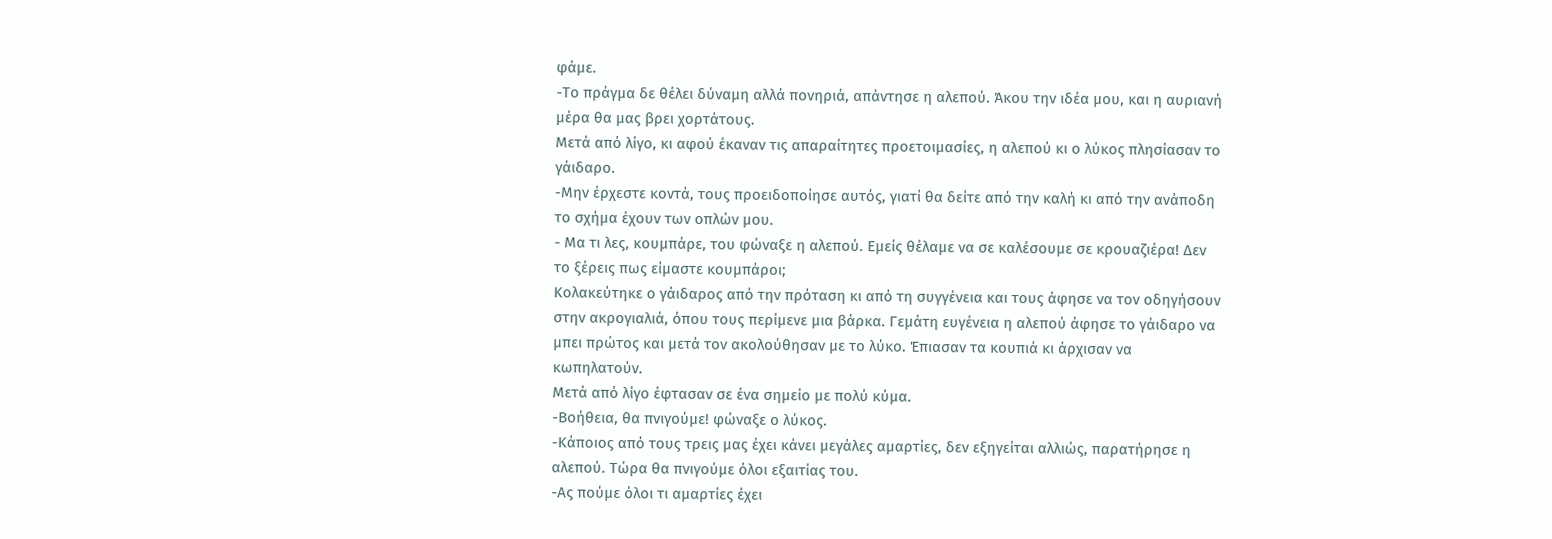φάμε.
-Το πράγμα δε θέλει δύναμη αλλά πονηριά, απάντησε η αλεπού. Άκου την ιδέα μου, και η αυριανή μέρα θα μας βρει χορτάτους.
Μετά από λίγο, κι αφού έκαναν τις απαραίτητες προετοιμασίες, η αλεπού κι ο λύκος πλησίασαν το γάιδαρο.
-Μην έρχεστε κοντά, τους προειδοποίησε αυτός, γιατί θα δείτε από την καλή κι από την ανάποδη το σχήμα έχουν των οπλών μου.
- Μα τι λες, κουμπάρε, του φώναξε η αλεπού. Εμείς θέλαμε να σε καλέσουμε σε κρουαζιέρα! Δεν το ξέρεις πως είμαστε κουμπάροι;
Κολακεύτηκε ο γάιδαρος από την πρόταση κι από τη συγγένεια και τους άφησε να τον οδηγήσουν στην ακρογιαλιά, όπου τους περίμενε μια βάρκα. Γεμάτη ευγένεια η αλεπού άφησε το γάιδαρο να μπει πρώτος και μετά τον ακολούθησαν με το λύκο. Έπιασαν τα κουπιά κι άρχισαν να κωπηλατούν.
Μετά από λίγο έφτασαν σε ένα σημείο με πολύ κύμα.
-Βοήθεια, θα πνιγούμε! φώναξε ο λύκος.
-Κάποιος από τους τρεις μας έχει κάνει μεγάλες αμαρτίες, δεν εξηγείται αλλιώς, παρατήρησε η αλεπού. Τώρα θα πνιγούμε όλοι εξαιτίας του.
-Ας πούμε όλοι τι αμαρτίες έχει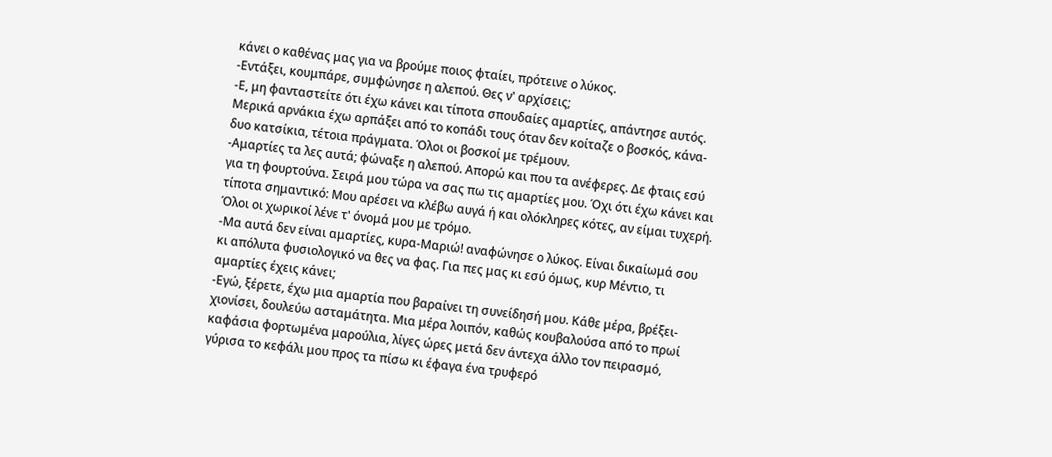κάνει ο καθένας μας για να βρούμε ποιος φταίει, πρότεινε ο λύκος.
-Εντάξει, κουμπάρε, συμφώνησε η αλεπού. Θες ν' αρχίσεις;
-Ε, μη φανταστείτε ότι έχω κάνει και τίποτα σπουδαίες αμαρτίες, απάντησε αυτός. Μερικά αρνάκια έχω αρπάξει από το κοπάδι τους όταν δεν κοίταζε ο βοσκός, κάνα-δυο κατσίκια, τέτοια πράγματα. Όλοι οι βοσκοί με τρέμουν.
-Αμαρτίες τα λες αυτά; φώναξε η αλεπού. Απορώ και που τα ανέφερες. Δε φταις εσύ για τη φουρτούνα. Σειρά μου τώρα να σας πω τις αμαρτίες μου. Όχι ότι έχω κάνει και τίποτα σημαντικό: Μου αρέσει να κλέβω αυγά ή και ολόκληρες κότες, αν είμαι τυχερή. Όλοι οι χωρικοί λένε τ' όνομά μου με τρόμο.
-Μα αυτά δεν είναι αμαρτίες, κυρα-Μαριώ! αναφώνησε ο λύκος. Είναι δικαίωμά σου κι απόλυτα φυσιολογικό να θες να φας. Για πες μας κι εσύ όμως, κυρ Μέντιο, τι αμαρτίες έχεις κάνει;
-Εγώ, ξέρετε, έχω μια αμαρτία που βαραίνει τη συνείδησή μου. Κάθε μέρα, βρέξει-χιονίσει, δουλεύω ασταμάτητα. Μια μέρα λοιπόν, καθώς κουβαλούσα από το πρωί καφάσια φορτωμένα μαρούλια, λίγες ώρες μετά δεν άντεχα άλλο τον πειρασμό, γύρισα το κεφάλι μου προς τα πίσω κι έφαγα ένα τρυφερό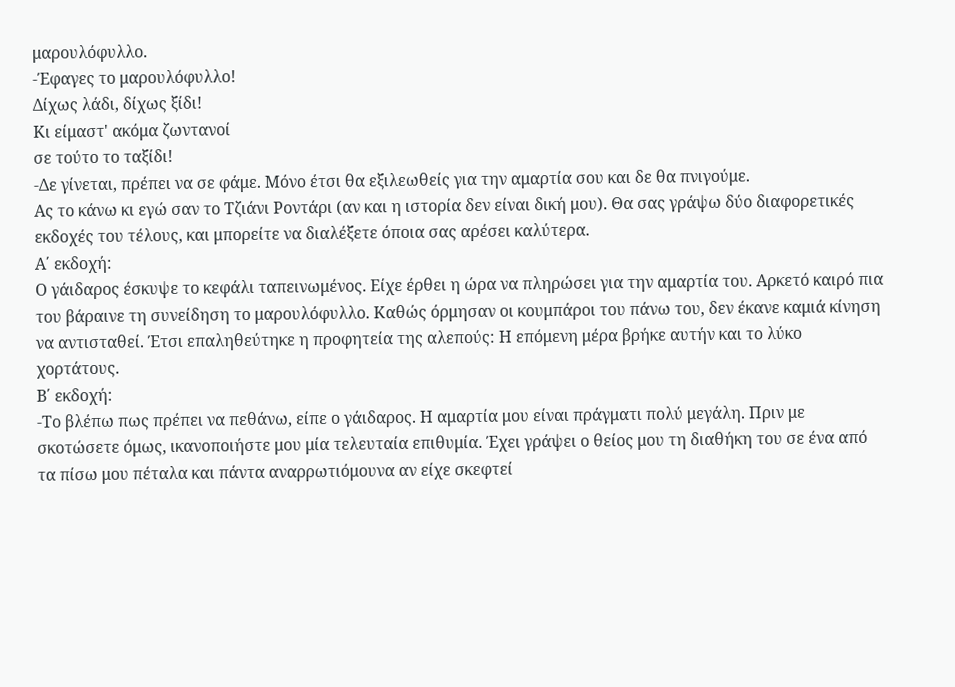μαρουλόφυλλο.
-Έφαγες το μαρουλόφυλλο!
Δίχως λάδι, δίχως ξίδι!
Κι είμαστ' ακόμα ζωντανοί
σε τούτο το ταξίδι!
-Δε γίνεται, πρέπει να σε φάμε. Μόνο έτσι θα εξιλεωθείς για την αμαρτία σου και δε θα πνιγούμε.
Ας το κάνω κι εγώ σαν το Τζιάνι Ροντάρι (αν και η ιστορία δεν είναι δική μου). Θα σας γράψω δύο διαφορετικές εκδοχές του τέλους, και μπορείτε να διαλέξετε όποια σας αρέσει καλύτερα.
Α΄ εκδοχή:
Ο γάιδαρος έσκυψε το κεφάλι ταπεινωμένος. Είχε έρθει η ώρα να πληρώσει για την αμαρτία του. Αρκετό καιρό πια του βάραινε τη συνείδηση το μαρουλόφυλλο. Καθώς όρμησαν οι κουμπάροι του πάνω του, δεν έκανε καμιά κίνηση να αντισταθεί. Έτσι επαληθεύτηκε η προφητεία της αλεπούς: Η επόμενη μέρα βρήκε αυτήν και το λύκο χορτάτους.
Β΄ εκδοχή:
-Το βλέπω πως πρέπει να πεθάνω, είπε ο γάιδαρος. Η αμαρτία μου είναι πράγματι πολύ μεγάλη. Πριν με σκοτώσετε όμως, ικανοποιήστε μου μία τελευταία επιθυμία. Έχει γράψει ο θείος μου τη διαθήκη του σε ένα από τα πίσω μου πέταλα και πάντα αναρρωτιόμουνα αν είχε σκεφτεί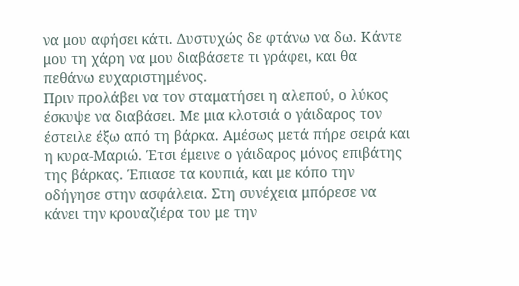να μου αφήσει κάτι. Δυστυχώς δε φτάνω να δω. Κάντε μου τη χάρη να μου διαβάσετε τι γράφει, και θα πεθάνω ευχαριστημένος.
Πριν προλάβει να τον σταματήσει η αλεπού, ο λύκος έσκυψε να διαβάσει. Με μια κλοτσιά ο γάιδαρος τον έστειλε έξω από τη βάρκα. Αμέσως μετά πήρε σειρά και η κυρα-Μαριώ. Έτσι έμεινε ο γάιδαρος μόνος επιβάτης της βάρκας. Έπιασε τα κουπιά, και με κόπο την οδήγησε στην ασφάλεια. Στη συνέχεια μπόρεσε να κάνει την κρουαζιέρα του με την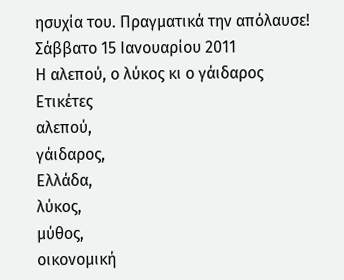ησυχία του. Πραγματικά την απόλαυσε!
Σάββατο 15 Ιανουαρίου 2011
Η αλεπού, ο λύκος κι ο γάιδαρος
Ετικέτες
αλεπού,
γάιδαρος,
Ελλάδα,
λύκος,
μύθος,
οικονομική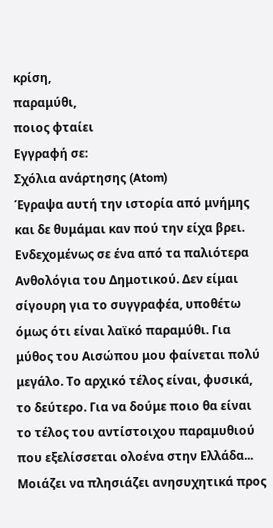κρίση,
παραμύθι,
ποιος φταίει
Εγγραφή σε:
Σχόλια ανάρτησης (Atom)
Έγραψα αυτή την ιστορία από μνήμης και δε θυμάμαι καν πού την είχα βρει. Ενδεχομένως σε ένα από τα παλιότερα Ανθολόγια του Δημοτικού. Δεν είμαι σίγουρη για το συγγραφέα, υποθέτω όμως ότι είναι λαϊκό παραμύθι. Για μύθος του Αισώπου μου φαίνεται πολύ μεγάλο. Το αρχικό τέλος είναι, φυσικά, το δεύτερο. Για να δούμε ποιο θα είναι το τέλος του αντίστοιχου παραμυθιού που εξελίσσεται ολοένα στην Ελλάδα... Μοιάζει να πλησιάζει ανησυχητικά προς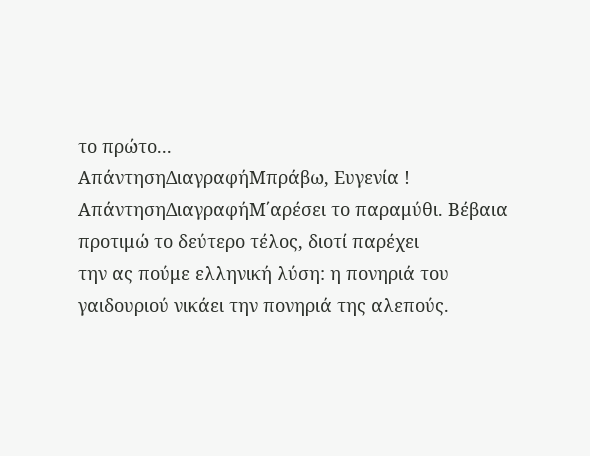το πρώτο...
ΑπάντησηΔιαγραφήΜπράβω, Ευγενία !
ΑπάντησηΔιαγραφήΜ΄αρέσει το παραμύθι. Βέβαια προτιμώ το δεύτερο τέλος, διοτί παρέχει
την ας πούμε ελληνική λύση: η πονηριά του γαιδουριού νικάει την πονηριά της αλεπούς.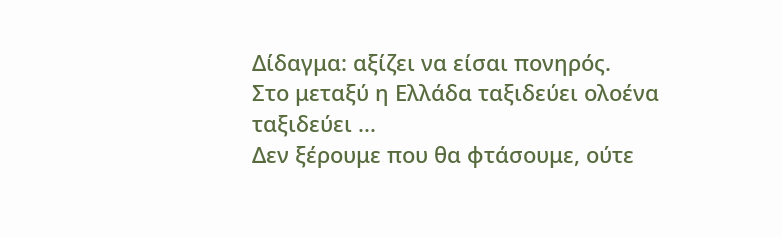Δίδαγμα: αξίζει να είσαι πονηρός.
Στο μεταξύ η Ελλάδα ταξιδεύει ολοένα ταξιδεύει ...
Δεν ξέρουμε που θα φτάσουμε, ούτε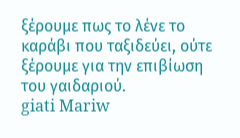ξέρουμε πως το λένε το καράβι που ταξιδεύει, ούτε ξέρουμε για την επιβίωση του γαιδαριού.
giati Mariw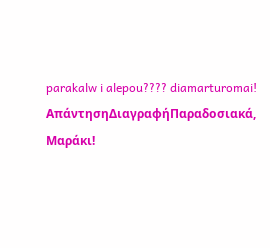parakalw i alepou???? diamarturomai!
ΑπάντησηΔιαγραφήΠαραδοσιακά, Μαράκι!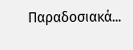Παραδοσιακά...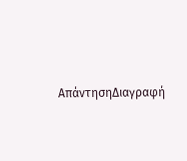ΑπάντησηΔιαγραφή